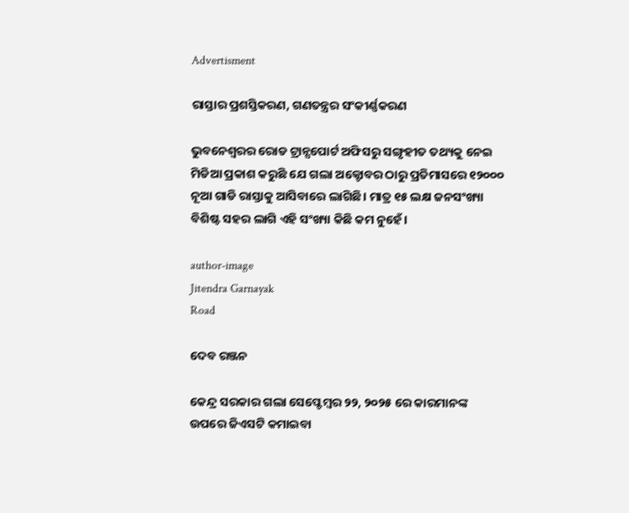Advertisment

ରାସ୍ତାର ପ୍ରଶସ୍ତିକରଣ, ଗଣତନ୍ତ୍ରର ସଂକୀର୍ଣ୍ଣକରଣ

ଭୁବନେଶ୍ଵରର ରୋଡ ଟ୍ରାନ୍ସପୋର୍ଟ ଅଫିସରୁ ସଙ୍ଗୃହୀତ ତଥ୍ୟକୁ ନେଇ ମିଡିଆ ପ୍ରକାଶ କରୁଛି ଯେ ଗଲା ଅକ୍ଟୋବର ଠାରୁ ପ୍ରତିମାସରେ ୧୨୦୦୦ ନୂଆ ଗାଡି ରାସ୍ତାକୁ ଆସିବାରେ ଲାଗିଛି। ମାତ୍ର ୧୫ ଲକ୍ଷ ଜନସଂଖ୍ୟା ବିଶିଷ୍ଟ ସହର ଲାଗି ଏହି ସଂଖ୍ୟା କିଛି କମ ନୁହେଁ।

author-image
Jitendra Garnayak
Road

ଦେବ ରଞ୍ଜନ

କେନ୍ଦ୍ର ସରକାର ଗଲା ସେପ୍ଟେମ୍ବର ୨୨, ୨୦୨୫ ରେ କାରମାନଙ୍କ ଉପରେ ଜିଏସଟି କମାଇବା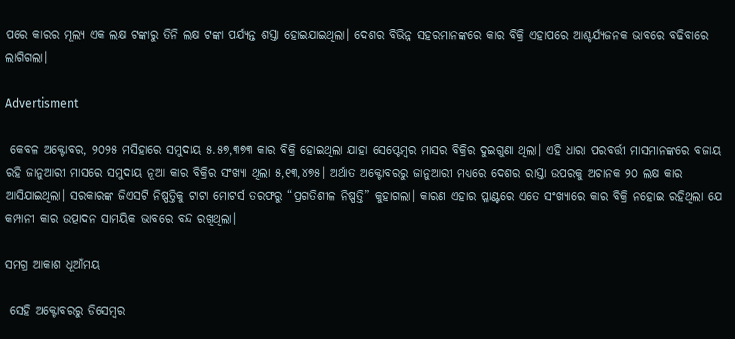ପରେ କାରର ମୂଲ୍ୟ ଏକ ଲକ୍ଷ ଟଙ୍କାରୁ ତିନି ଲକ୍ଷ ଟଙ୍କା ପର୍ଯ୍ୟନ୍ତ ଶସ୍ତା ହୋଇଯାଇଥିଲା। ଦେଶର ବିଭିନ୍ନ ସହରମାନଙ୍କରେ କାର ବିକ୍ରି ଏହାପରେ ଆଶ୍ଚର୍ଯ୍ୟଜନକ ଭାବରେ ବଢିବାରେ ଲାଗିଗଲା।

Advertisment

 କେବଳ ଅକ୍ଟୋବର, ୨୦୨୫ ମସିହାରେ ସମୁଦାୟ ୫.୫୭,୩୭୩ କାର ବିକ୍ରି ହୋଇଥିଲା ଯାହା ସେପ୍ଟେମ୍ବର ମାସର ବିକ୍ରିର ଦୁଇଗୁଣା ଥିଲା। ଏହି ଧାରା ପରବର୍ତ୍ତୀ ମାସମାନଙ୍କରେ ବଜାୟ ରହି ଜାନୁଆରୀ ମାସରେ ସମୁଦାୟ ନୂଆ କାର ବିକ୍ରିର ସଂଖ୍ୟା ଥିଲା ୫,୧୩,୪୭୫। ଅର୍ଥାତ ଅକ୍ଟୋବରରୁ ଜାନୁଆରୀ ମଧ୍ୟରେ ଦେଶର ରାସ୍ତା ଉପରକୁ ଅଚାନକ ୨୦ ଲକ୍ଷ କାର ଆସିଯାଇଥିଲା। ସରକାରଙ୍କ ଜିଏସଟି ନିଷ୍ପତ୍ତିକୁ ଟାଟା ମୋଟର୍ସ ତରଫରୁ “ପ୍ରଗତିଶୀଳ ନିଷ୍ପତ୍ତି” କୁହାଗଲା। କାରଣ ଏହାର ପ୍ଳାଣ୍ଟରେ ଏତେ ସଂଖ୍ୟାରେ କାର ବିକ୍ରି ନହୋଇ ରହିଥିଲା ଯେ କମ୍ପାନୀ କାର ଉତ୍ପାଦନ ସାମୟିକ ଭାବରେ ବନ୍ଦ ରଖିଥିଲା।

ସମଗ୍ର ଆକାଶ ଧୂଆଁମୟ

 ସେହି ଅକ୍ଟୋବରରୁ ଡିସେମ୍ବର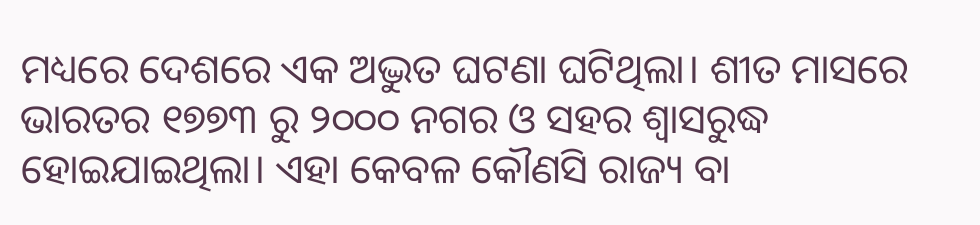ମଧ୍ୟରେ ଦେଶରେ ଏକ ଅଦ୍ଭୁତ ଘଟଣା ଘଟିଥିଲା। ଶୀତ ମାସରେ ଭାରତର ୧୭୭୩ ରୁ ୨୦୦୦ ନଗର ଓ ସହର ଶ୍ଵାସରୁଦ୍ଧ ହୋଇଯାଇଥିଲା। ଏହା କେବଳ କୌଣସି ରାଜ୍ୟ ବା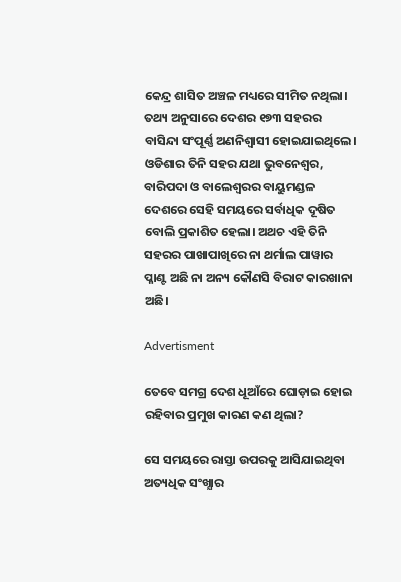କେନ୍ଦ୍ର ଶାସିତ ଅଞ୍ଚଳ ମଧ୍ୟରେ ସୀମିତ ନଥିଲା। ତଥ୍ୟ ଅନୁସାରେ ଦେଶର ୧୭୩ ସହରର ବାସିନ୍ଦା ସଂପୂର୍ଣ୍ଣ ଅଣନିଶ୍ଵାସୀ ହୋଇଯାଇଥିଲେ। ଓଡିଶାର ତିନି ସହର ଯଥା ଭୁବନେଶ୍ଵର, ବାରିପଦା ଓ ବାଲେଶ୍ଵରର ବାୟୁମଣ୍ଡଳ ଦେଶରେ ସେହି ସମୟରେ ସର୍ବାଧିକ ଦୂଷିତ ବୋଲି ପ୍ରକାଶିତ ହେଲା। ଅଥଚ ଏହି ତିନି ସହରର ପାଖାପାଖିରେ ନା ଥର୍ମାଲ ପାୱାର ପ୍ଳାଣ୍ଟ ଅଛି ନା ଅନ୍ୟ କୌଣସି ବିରାଟ କାରଖାନା ଅଛି।

Advertisment

ତେବେ ସମଗ୍ର ଦେଶ ଧୂଆଁରେ ଘୋଡ଼ାଇ ହୋଇ ରହିବାର ପ୍ରମୁଖ କାରଣ କଣ ଥିଲା?

ସେ ସମୟରେ ରାସ୍ତା ଉପରକୁ ଆସିଯାଇଥିବା ଅତ୍ୟଧିକ ସଂଖ୍ଯାର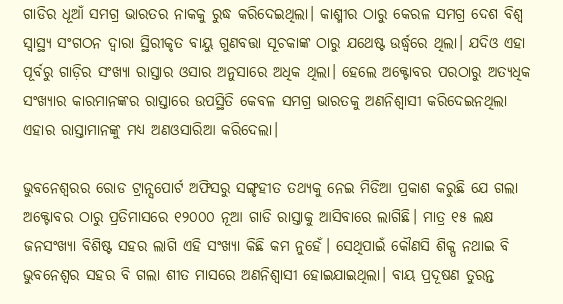ଗାଡିର ଧୂଆଁ ସମଗ୍ର ଭାରତର ନାକକୁ ରୁଦ୍ଧ କରିଦେଇଥିଲା। କାଶ୍ମୀର ଠାରୁ କେରଳ ସମଗ୍ର ଦେଶ ବିଶ୍ଵ ସ୍ୱାସ୍ଥ୍ୟ ସଂଗଠନ ଦ୍ଵାରା ସ୍ଥିରୀକୃତ ବାୟୁ ଗୁଣବତ୍ତା ସୂଚକାଙ୍କ ଠାରୁ ଯଥେଷ୍ଟ ଉର୍ଦ୍ଧ୍ଵରେ ଥିଲା। ଯଦିଓ ଏହା ପୂର୍ବରୁ ଗାଡ଼ିର ସଂଖ୍ୟା ରାସ୍ତାର ଓସାର ଅନୁସାରେ ଅଧିକ ଥିଲା। ହେଲେ ଅକ୍ଟୋବର ପରଠାରୁ ଅତ୍ୟଧିକ ସଂଖ୍ଯାର କାରମାନଙ୍କର ରାସ୍ତାରେ ଉପସ୍ଥିତି କେବଳ ସମଗ୍ର ଭାରତକୁ ଅଣନିଶ୍ଵାସୀ କରିଦେଇନଥିଲା ଏହାର ରାସ୍ତାମାନଙ୍କୁ ମଧ୍ୟ ଅଣଓସାରିଆ କରିଦେଲା।

ଭୁବନେଶ୍ଵରର ରୋଡ ଟ୍ରାନ୍ସପୋର୍ଟ ଅଫିସରୁ ସଙ୍ଗୃହୀତ ତଥ୍ୟକୁ ନେଇ ମିଡିଆ ପ୍ରକାଶ କରୁଛି ଯେ ଗଲା ଅକ୍ଟୋବର ଠାରୁ ପ୍ରତିମାସରେ ୧୨୦୦୦ ନୂଆ ଗାଡି ରାସ୍ତାକୁ ଆସିବାରେ ଲାଗିଛି। ମାତ୍ର ୧୫ ଲକ୍ଷ ଜନସଂଖ୍ୟା ବିଶିଷ୍ଟ ସହର ଲାଗି ଏହି ସଂଖ୍ୟା କିଛି କମ ନୁହେଁ। ସେଥିପାଇଁ କୌଣସି ଶିକ୍ପ ନଥାଇ ବି ଭୁବନେଶ୍ବର ସହର ବି ଗଲା ଶୀତ ମାସରେ ଅଣନିଶ୍ଵାସୀ ହୋଇଯାଇଥିଲା। ବାୟ ପ୍ରଦୂଷଣ ତୁରନ୍ତ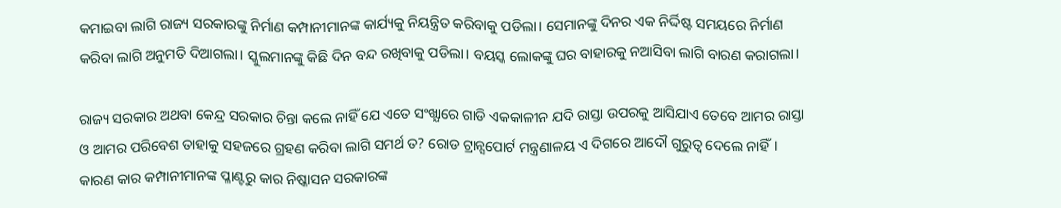କମାଇବା ଲାଗି ରାଜ୍ୟ ସରକାରଙ୍କୁ ନିର୍ମାଣ କମ୍ପାନୀମାନଙ୍କ କାର୍ଯ୍ୟକୁ ନିୟନ୍ତ୍ରିତ କରିବାକୁ ପଡିଲା। ସେମାନଙ୍କୁ ଦିନର ଏକ ନିର୍ଦ୍ଦିଷ୍ଟ ସମୟରେ ନିର୍ମାଣ କରିବା ଲାଗି ଅନୁମତି ଦିଆଗଲା। ସ୍କୁଲମାନଙ୍କୁ କିଛି ଦିନ ବନ୍ଦ ରଖିବାକୁ ପଡିଲା। ବୟସ୍କ ଲୋକଙ୍କୁ ଘର ବାହାରକୁ ନଆସିବା ଲାଗି ବାରଣ କରାଗଲା।

ରାଜ୍ୟ ସରକାର ଅଥବା କେନ୍ଦ୍ର ସରକାର ଚିନ୍ତା କଲେ ନାହିଁ ଯେ ଏତେ ସଂଖ୍ଯାରେ ଗାଡି ଏକକାଳୀନ ଯଦି ରାସ୍ତା ଉପରକୁ ଆସିଯାଏ ତେବେ ଆମର ରାସ୍ତା ଓ ଆମର ପରିବେଶ ତାହାକୁ ସହଜରେ ଗ୍ରହଣ କରିବା ଲାଗି ସମର୍ଥ ତ? ରୋଡ ଟ୍ରାନ୍ସପୋର୍ଟ ମନ୍ତ୍ରଣାଳୟ ଏ ଦିଗରେ ଆଦୌ ଗୁରୁତ୍ଵ ଦେଲେ ନାହିଁ। କାରଣ କାର କମ୍ପାନୀମାନଙ୍କ ପ୍ଳାଣ୍ଟରୁ କାର ନିଷ୍କାସନ ସରକାରଙ୍କ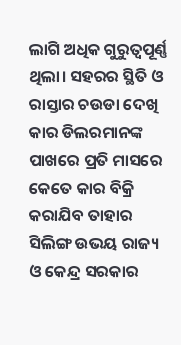ଲାଗି ଅଧିକ ଗୁରୁତ୍ୱପୂର୍ଣ୍ଣ ଥିଲା। ସହରର ସ୍ଥିତି ଓ ରାସ୍ତାର ଚଉଡା ଦେଖି କାର ଡିଲରମାନଙ୍କ ପାଖରେ ପ୍ରତି ମାସରେ କେତେ କାର ବିକ୍ରି କରାଯିବ ତାହାର ସିଲିଙ୍ଗ ଉଭୟ ରାଜ୍ୟ ଓ କେନ୍ଦ୍ର ସରକାର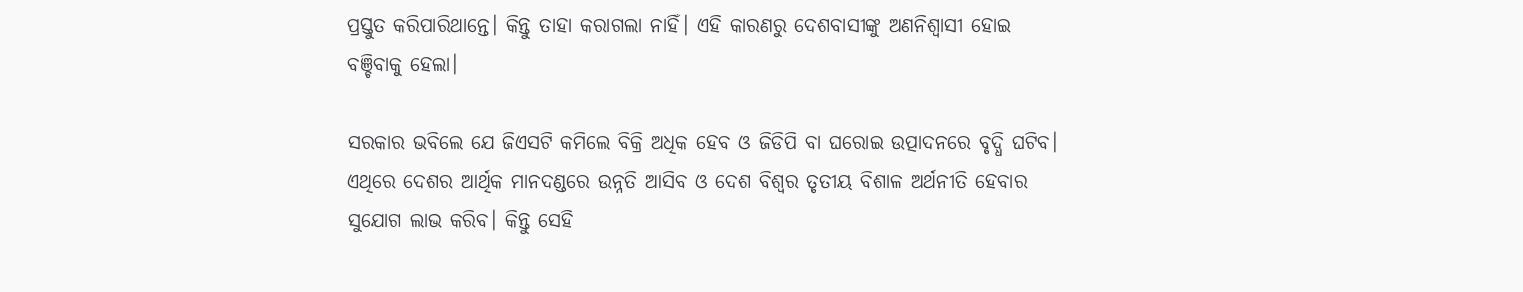ପ୍ରସ୍ତୁତ କରିପାରିଥାନ୍ତେ। କିନ୍ତୁ ତାହା କରାଗଲା ନାହିଁ। ଏହି କାରଣରୁ ଦେଶବାସୀଙ୍କୁ ଅଣନିଶ୍ଵାସୀ ହୋଇ ବଞ୍ଚିବାକୁ ହେଲା।

ସରକାର ଭବିଲେ ଯେ ଜିଏସଟି କମିଲେ ବିକ୍ରି ଅଧିକ ହେବ ଓ ଜିଡିପି ବା ଘରୋଇ ଉତ୍ପାଦନରେ ବୃଦ୍ଧି ଘଟିବ। ଏଥିରେ ଦେଶର ଆର୍ଥିକ ମାନଦଣ୍ଡରେ ଉନ୍ନତି ଆସିବ ଓ ଦେଶ ବିଶ୍ଵର ତୃତୀୟ ବିଶାଳ ଅର୍ଥନୀତି ହେବାର ସୁଯୋଗ ଲାଭ କରିବ। କିନ୍ତୁ ସେହି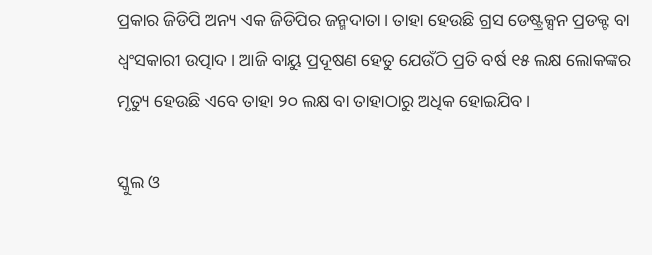ପ୍ରକାର ଜିଡିପି ଅନ୍ୟ ଏକ ଜିଡିପିର ଜନ୍ମଦାତା। ତାହା ହେଉଛି ଗ୍ରସ ଡେଷ୍ଟ୍ରକ୍ସନ ପ୍ରଡକ୍ଟ ବା ଧ୍ବଂସକାରୀ ଉତ୍ପାଦ। ଆଜି ବାୟୁ ପ୍ରଦୂଷଣ ହେତୁ ଯେଉଁଠି ପ୍ରତି ବର୍ଷ ୧୫ ଲକ୍ଷ ଲୋକଙ୍କର ମୃତ୍ୟୁ ହେଉଛି ଏବେ ତାହା ୨୦ ଲକ୍ଷ ବା ତାହାଠାରୁ ଅଧିକ ହୋଇଯିବ।

ସ୍କୁଲ ଓ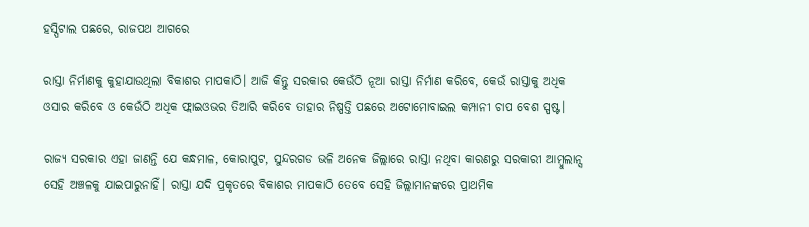ହସ୍ପିଟାଲ ପଛରେ, ରାଜପଥ ଆଗରେ

ରାସ୍ତା ନିର୍ମାଣକୁ କୁହାଯାଉଥିଲା ବିକାଶର ମାପକାଠି। ଆଜି କିନ୍ତୁ ସରକାର କେଉଁଠି ନୂଆ ରାସ୍ତା ନିର୍ମାଣ କରିବେ, କେଉଁ ରାସ୍ତାକୁ ଅଧିକ ଓସାର କରିବେ ଓ କେଉଁଠି ଅଧିକ ଫ୍ଲାଇଓଭର ତିଆରି କରିବେ ତାହାର ନିଷ୍ପତ୍ତି ପଛରେ ଅଟୋମୋବାଇଲ କମ୍ପାନୀ ଚାପ ବେଶ ସ୍ପଷ୍ଟ।

ରାଜ୍ୟ ସରକାର ଏହା ଜାଣନ୍ତି ଯେ କନ୍ଧମାଳ, କୋରାପୁଟ, ସୁନ୍ଦରଗଡ ଭଳି ଅନେକ ଜିଲ୍ଲାରେ ରାସ୍ତା ନଥିବା କାରଣରୁ ସରକାରୀ ଆମ୍ବୁଲାନ୍ସ ସେହି ଅଞ୍ଚଳକୁ ଯାଇପାରୁନାହିଁ। ରାସ୍ତା ଯଦି ପ୍ରକୃତରେ ବିକାଶର ମାପକାଠି ତେବେ ସେହି ଜିଲ୍ଲାମାନଙ୍କରେ ପ୍ରାଥମିକ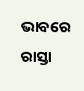ଭାବରେ ରାସ୍ତା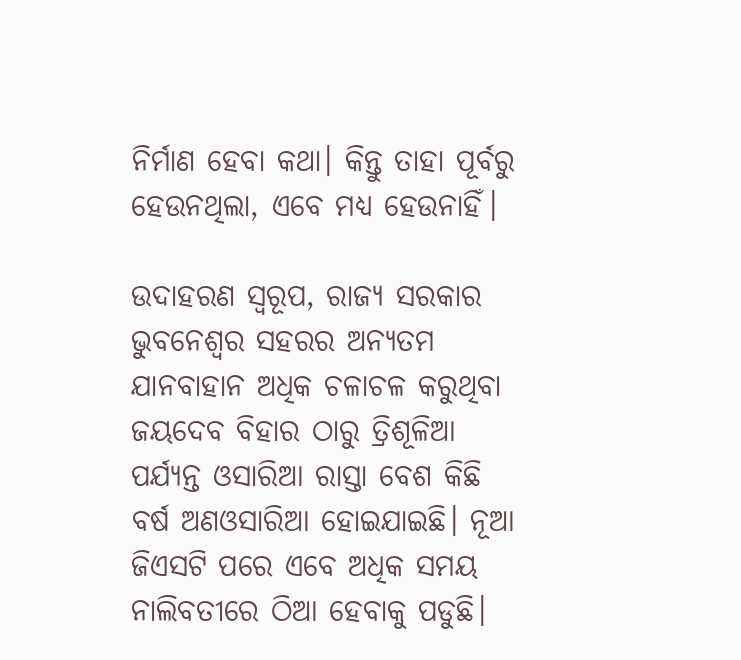ନିର୍ମାଣ ହେବା କଥା। କିନ୍ତୁ ତାହା ପୂର୍ବରୁ ହେଉନଥିଲା, ଏବେ ମଧ୍ୟ ହେଉନାହିଁ।

ଉଦାହରଣ ସ୍ୱରୂପ, ରାଜ୍ୟ ସରକାର ଭୁବନେଶ୍ବର ସହରର ଅନ୍ଯତମ ଯାନବାହାନ ଅଧିକ ଚଳାଚଳ କରୁଥିବା ଜୟଦେବ ବିହାର ଠାରୁ ତ୍ରିଶୂଳିଆ ପର୍ଯ୍ୟନ୍ତ ଓସାରିଆ ରାସ୍ତା ବେଶ କିଛି ବର୍ଷ ଅଣଓସାରିଆ ହୋଇଯାଇଛି। ନୂଆ ଜିଏସଟି ପରେ ଏବେ ଅଧିକ ସମୟ ନାଲିବତୀରେ ଠିଆ ହେବାକୁ ପଡୁଛି।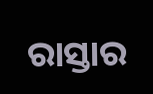ରାସ୍ତାର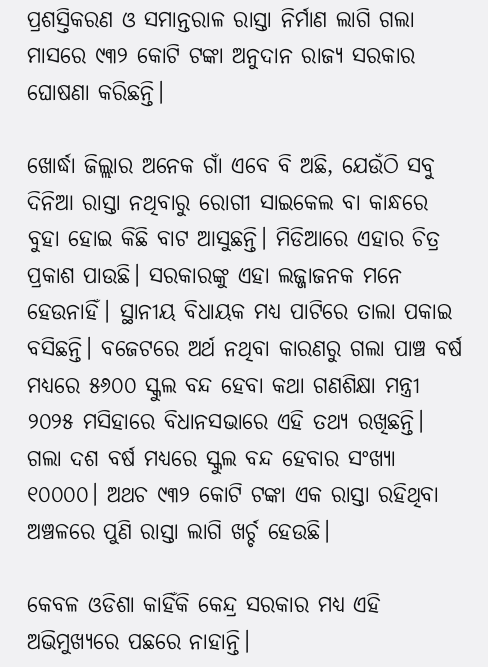ପ୍ରଶସ୍ତିକରଣ ଓ ସମାନ୍ତରାଳ ରାସ୍ତା ନିର୍ମାଣ ଲାଗି ଗଲା ମାସରେ ୯୩୨ କୋଟି ଟଙ୍କା ଅନୁଦାନ ରାଜ୍ୟ ସରକାର ଘୋଷଣା କରିଛନ୍ତି।

ଖୋର୍ଦ୍ଧା ଜିଲ୍ଲାର ଅନେକ ଗାଁ ଏବେ ବି ଅଛି, ଯେଉଁଠି ସବୁ ଦିନିଆ ରାସ୍ତା ନଥିବାରୁ ରୋଗୀ ସାଇକେଲ ବା କାନ୍ଧରେ ବୁହା ହୋଇ କିଛି ବାଟ ଆସୁଛନ୍ତି। ମିଡିଆରେ ଏହାର ଚିତ୍ର ପ୍ରକାଶ ପାଉଛି। ସରକାରଙ୍କୁ ଏହା ଲଜ୍ଜାଜନକ ମନେ ହେଉନାହିଁ। ସ୍ଥାନୀୟ ବିଧାୟକ ମଧ୍ୟ ପାଟିରେ ତାଲା ପକାଇ ବସିଛନ୍ତି। ବଜେଟରେ ଅର୍ଥ ନଥିବା କାରଣରୁ ଗଲା ପାଞ୍ଚ ବର୍ଷ ମଧ୍ୟରେ ୫୬୦୦ ସ୍କୁଲ ବନ୍ଦ ହେବା କଥା ଗଣଶିକ୍ଷା ମନ୍ତ୍ରୀ ୨୦୨୫ ମସିହାରେ ବିଧାନସଭାରେ ଏହି ତଥ୍ୟ ରଖିଛନ୍ତି। ଗଲା ଦଶ ବର୍ଷ ମଧ୍ୟରେ ସ୍କୁଲ ବନ୍ଦ ହେବାର ସଂଖ୍ୟା ୧୦୦୦୦। ଅଥଚ ୯୩୨ କୋଟି ଟଙ୍କା ଏକ ରାସ୍ତା ରହିଥିବା ଅଞ୍ଚଳରେ ପୁଣି ରାସ୍ତା ଲାଗି ଖର୍ଚ୍ଚ ହେଉଛି।

କେବଳ ଓଡିଶା କାହିଁକି କେନ୍ଦ୍ର ସରକାର ମଧ୍ୟ ଏହି ଅଭିମୁଖ୍ୟରେ ପଛରେ ନାହାନ୍ତି।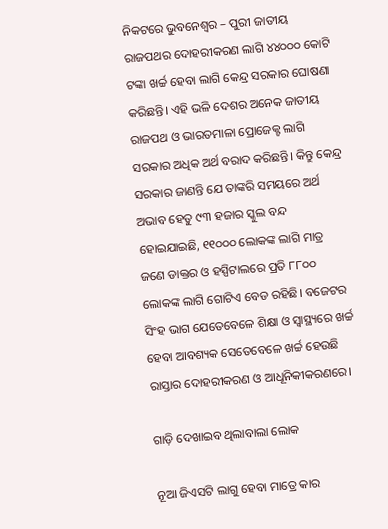ନିକଟରେ ଭୁବନେଶ୍ବର – ପୁରୀ ଜାତୀୟ ରାଜପଥର ଦୋହରୀକରଣ ଲାଗି ୪୪୦୦୦ କୋଟି ଟଙ୍କା ଖର୍ଚ୍ଚ ହେବା ଲାଗି କେନ୍ଦ୍ର ସରକାର ଘୋଷଣା କରିଛନ୍ତି। ଏହି ଭଳି ଦେଶର ଅନେକ ଜାତୀୟ ରାଜପଥ ଓ ଭାରତମାଳା ପ୍ରୋଜେକ୍ଟ ଲାଗି ସରକାର ଅଧିକ ଅର୍ଥ ବରାଦ କରିଛନ୍ତି। କିନ୍ତୁ କେନ୍ଦ୍ର ସରକାର ଜାଣନ୍ତି ଯେ ତାଙ୍କରି ସମୟରେ ଅର୍ଥ ଅଭାବ ହେତୁ ୯୩ ହଜାର ସ୍କୁଲ ବନ୍ଦ ହୋଇଯାଇଛି, ୧୧୦୦୦ ଲୋକଙ୍କ ଲାଗି ମାତ୍ର ଜଣେ ଡାକ୍ତର ଓ ହସ୍ପିଟାଲରେ ପ୍ରତି ୮୮୦୦ ଲୋକଙ୍କ ଲାଗି ଗୋଟିଏ ବେଡ ରହିଛି। ବଜେଟର ସିଂହ ଭାଗ ଯେତେବେଳେ ଶିକ୍ଷା ଓ ସ୍ୱାସ୍ଥ୍ୟରେ ଖର୍ଚ୍ଚ ହେବା ଆବଶ୍ୟକ ସେତେବେଳେ ଖର୍ଚ୍ଚ ହେଉଛି ରାସ୍ତାର ଦୋହରୀକରଣ ଓ ଆଧୂନିକୀକରଣରେ।

ଗାଡ଼ି ଦେଖାଇବ ଥିଲାବାଲା ଲୋକ

ନୂଆ ଜିଏସଟି ଲାଗୁ ହେବା ମାତ୍ରେ କାର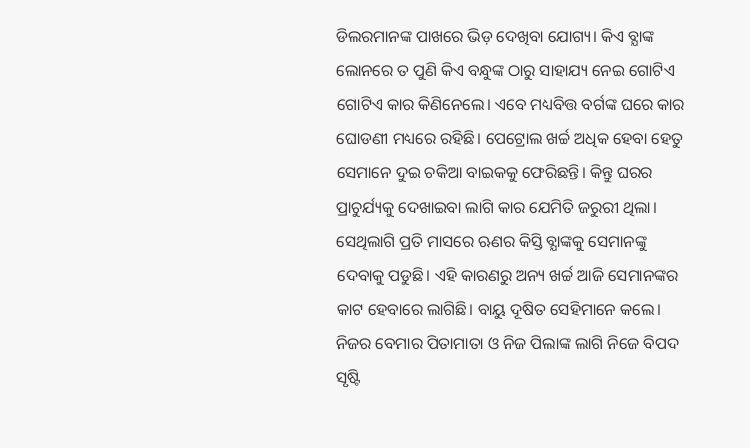ଡିଲରମାନଙ୍କ ପାଖରେ ଭିଡ଼ ଦେଖିବା ଯୋଗ୍ୟ। କିଏ ବ୍ଯାଙ୍କ ଲୋନରେ ତ ପୁଣି କିଏ ବନ୍ଧୁଙ୍କ ଠାରୁ ସାହାଯ୍ୟ ନେଇ ଗୋଟିଏ ଗୋଟିଏ କାର କିଣିନେଲେ। ଏବେ ମଧ୍ୟବିତ୍ତ ବର୍ଗଙ୍କ ଘରେ କାର ଘୋଡଣୀ ମଧ୍ୟରେ ରହିଛି। ପେଟ୍ରୋଲ ଖର୍ଚ୍ଚ ଅଧିକ ହେବା ହେତୁ ସେମାନେ ଦୁଇ ଚକିଆ ବାଇକକୁ ଫେରିଛନ୍ତି। କିନ୍ତୁ ଘରର ପ୍ରାଚୁର୍ଯ୍ୟକୁ ଦେଖାଇବା ଲାଗି କାର ଯେମିତି ଜରୁରୀ ଥିଲା। ସେଥିଲାଗି ପ୍ରତି ମାସରେ ଋଣର କିସ୍ତି ବ୍ଯାଙ୍କକୁ ସେମାନଙ୍କୁ ଦେବାକୁ ପଡୁଛି। ଏହି କାରଣରୁ ଅନ୍ୟ ଖର୍ଚ୍ଚ ଆଜି ସେମାନଙ୍କର କାଟ ହେବାରେ ଲାଗିଛି। ବାୟୁ ଦୂଷିତ ସେହିମାନେ କଲେ। ନିଜର ବେମାର ପିତାମାତା ଓ ନିଜ ପିଲାଙ୍କ ଲାଗି ନିଜେ ବିପଦ ସୃଷ୍ଟି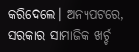କରିଦେଲେ। ଅନ୍ୟପଟରେ, ସରକାର ସାମାଜିକ ଖର୍ଚ୍ଚ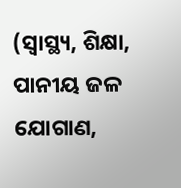(ସ୍ୱାସ୍ଥ୍ୟ, ଶିକ୍ଷା, ପାନୀୟ ଜଳ ଯୋଗାଣ,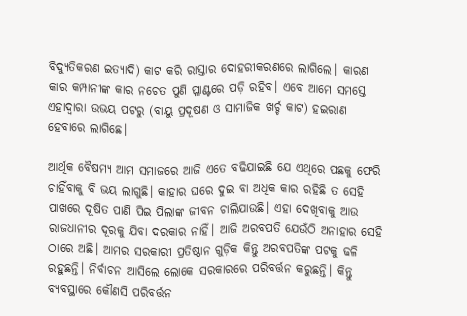ବିଦ୍ୟୁତିକରଣ ଇତ୍ୟାଦି) କାଟ କରି ରାସ୍ତାର ଦୋହରୀକରଣରେ ଲାଗିଲେ। କାରଣ କାର କମ୍ପାନୀଙ୍କ କାର ନଚେତ ପୁଣି ପ୍ଳାଣ୍ଟରେ ପଡ଼ି ରହିବ। ଏବେ ଆମେ ସମସ୍ତେ ଏହାଦ୍ବାରା ଉଭୟ ପଟରୁ (ବାୟୁ ପ୍ରଦୂଷଣ ଓ ସାମାଜିକ ଖର୍ଚ୍ଚ କାଟ) ହଇରାଣ ହେବାରେ ଲାଗିଛେ।

ଆର୍ଥିକ ବୈଷମ୍ୟ ଆମ ସମାଜରେ ଆଜି ଏତେ ବଢିଯାଇଛି ଯେ ଏଥିରେ ପଛକୁ ଫେରି ଚାହିଁବାକୁ ବି ଭୟ ଲାଗୁଛି। କାହାର ଘରେ ଦୁଇ ବା ଅଧିକ କାର ରହିଛି ତ ସେହି ପାଖରେ ଦୂଷିତ ପାଣି ପିଇ ପିଲାଙ୍କ ଜୀବନ ଚାଲିଯାଉଛି। ଏହା ଦେଖିବାକୁ ଆଉ ରାଜଧାନୀର ଦୂରକୁ ଯିବା ଦରକାର ନାହିଁ। ଆଜି ଅରବପତି ଯେଉଁଠି ଅନାହାର ସେହି ଠାରେ ଅଛି। ଆମର ସରକାରୀ ପ୍ରତିଷ୍ଠାନ ଗୁଡ଼ିକ କିନ୍ତୁ ଅରବପତିଙ୍କ ପଟକୁ ଢଳି ରହୁଛନ୍ତି। ନିର୍ବାଚନ ଆସିଲେ ଲୋକେ ସରକାରରେ ପରିବର୍ତ୍ତନ କରୁଛନ୍ତି। କିନ୍ତୁ ବ୍ୟବସ୍ଥାରେ କୌଣସି ପରିବର୍ତ୍ତନ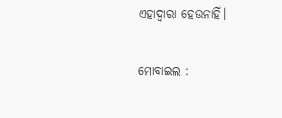ଏହାଦ୍ବାରା ହେଉନାହିଁ।

ମୋବାଇଲ :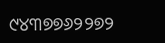୯୪୩୭୭୬୨୨୭୨